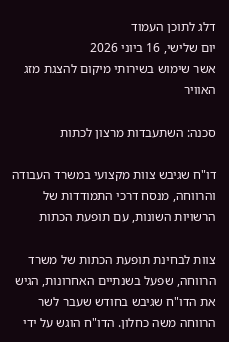דלג לתוכן העמוד
יום שלישי, 16 ביוני 2026
אשר שימוש בשירותי מיקום להצגת מזג האוויר

סכנה: השתעבדות מרצון לכתות

דו"ח שגיבש צוות מקצועי במשרד העבודה והרווחה, מנסח דרכי התמודדות של הרשויות השונות, עם תופעת הכתות

צוות לבחינת תופעת הכתות של משרד הרווחה, שפעל בשנתיים האחרונות, הגיש את הדו"ח שגיבש בחודש שעבר לשר הרווחה משה כחלון. הדו"ח הוגש על ידי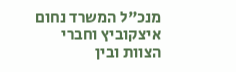מנכ"ל המשרד נחום איצקוביץ וחברי הצוות ובין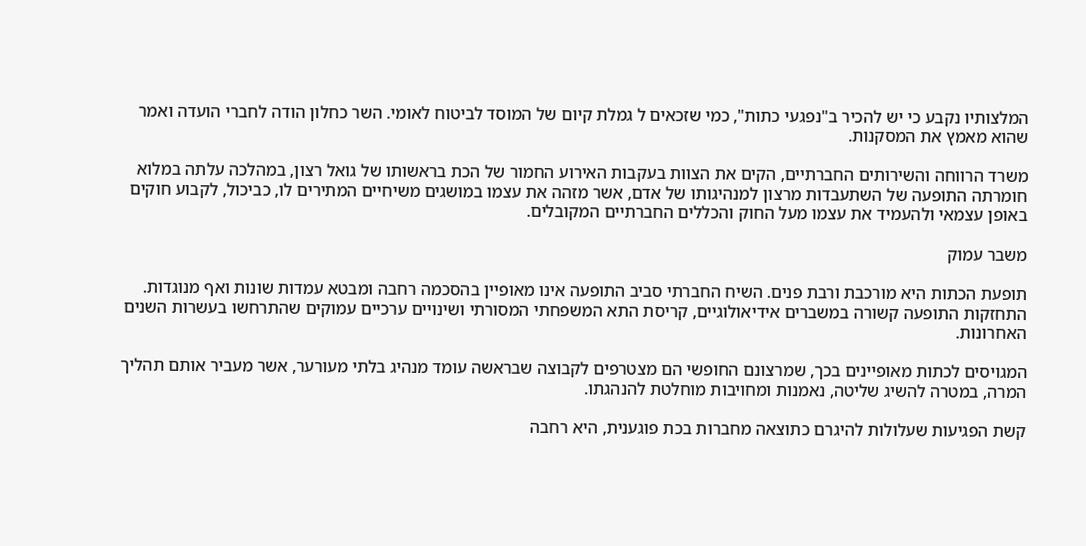המלצותיו נקבע כי יש להכיר ב"נפגעי כתות", כמי שזכאים ל גמלת קיום של המוסד לביטוח לאומי. השר כחלון הודה לחברי הועדה ואמר שהוא מאמץ את המסקנות.

משרד הרווחה והשירותים החברתיים, הקים את הצוות בעקבות האירוע החמור של הכת בראשותו של גואל רצון, במהלכה עלתה במלוא חומרתה התופעה של השתעבדות מרצון למנהיגותו של אדם, אשר מזהה את עצמו במושגים משיחיים המתירים לו, כביכול, לקבוע חוקים באופן עצמאי ולהעמיד את עצמו מעל החוק והכללים החברתיים המקובלים.

משבר עמוק

תופעת הכתות היא מורכבת ורבת פנים. השיח החברתי סביב התופעה אינו מאופיין בהסכמה רחבה ומבטא עמדות שונות ואף מנוגדות. התחזקות התופעה קשורה במשברים אידיאולוגיים, קריסת התא המשפחתי המסורתי ושינויים ערכיים עמוקים שהתרחשו בעשרות השנים האחרונות.

המגויסים לכתות מאופיינים בכך, שמרצונם החופשי הם מצטרפים לקבוצה שבראשה עומד מנהיג בלתי מעורער, אשר מעביר אותם תהליך המרה, במטרה להשיג שליטה, נאמנות ומחויבות מוחלטת להנהגתו.

קשת הפגיעות שעלולות להיגרם כתוצאה מחברות בכת פוגענית, היא רחבה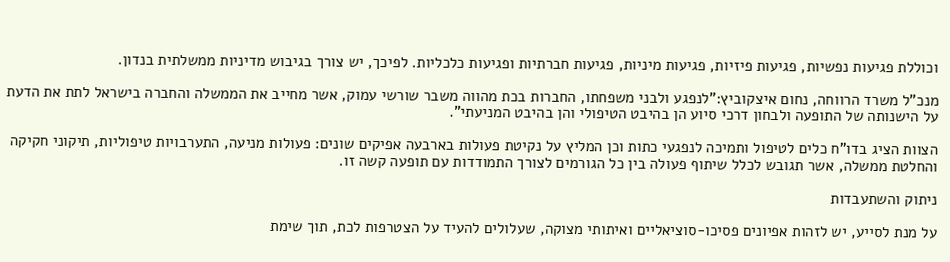וכוללת פגיעות נפשיות, פגיעות פיזיות, פגיעות מיניות, פגיעות חברתיות ופגיעות כלכליות. לפיכך, יש צורך בגיבוש מדיניות ממשלתית בנדון.

מנכ"ל משרד הרווחה, נחום איצקוביץ:"לנפגע ולבני משפחתו, החברות בכת מהווה משבר שורשי עמוק, אשר מחייב את הממשלה והחברה בישראל לתת את הדעת על הישנותה של התופעה ולבחון דרכי סיוע הן בהיבט הטיפולי והן בהיבט המניעתי".

הצוות הציג בדו"ח כלים לטיפול ותמיכה לנפגעי כתות וכן המליץ על נקיטת פעולות בארבעה אפיקים שונים: פעולות מניעה, התערבויות טיפוליות, תיקוני חקיקה והחלטת ממשלה, אשר תגובש לכלל שיתוף פעולה בין כל הגורמים לצורך התמודדות עם תופעה קשה זו.

ניתוק והשתעבדות

על מנת לסייע, יש לזהות אפיונים פסיכו-סוציאליים ואיתותי מצוקה, שעלולים להעיד על הצטרפות לכת, תוך שימת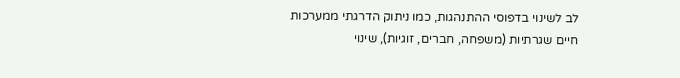לב לשינוי בדפוסי ההתנהגות, כמו ניתוק הדרגתי ממערכות חיים שגרתיות (משפחה, חברים, זוגיות), שינוי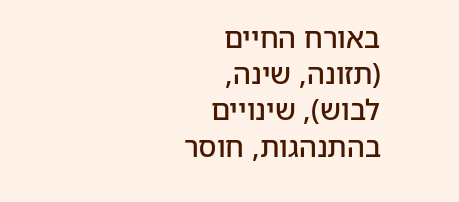באורח החיים (תזונה, שינה, לבוש), שינויים בהתנהגות, חוסר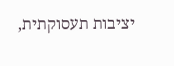יציבות תעסוקתית,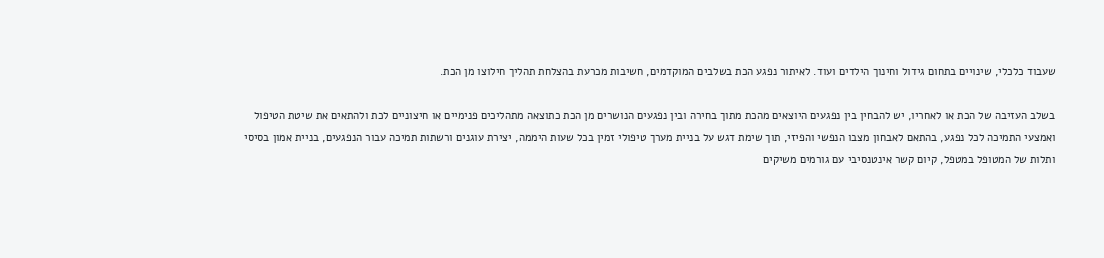שעבוד כלכלי, שינויים בתחום גידול וחינוך הילדים ועוד. לאיתור נפגע הכת בשלבים המוקדמים, חשיבות מכרעת בהצלחת תהליך חילוצו מן הכת.

בשלב העזיבה של הכת או לאחריו, יש להבחין בין נפגעים היוצאים מהכת מתוך בחירה ובין נפגעים הנושרים מן הכת כתוצאה מתהליכים פנימיים או חיצוניים לכת ולהתאים את שיטת הטיפול ואמצעי התמיכה לכל נפגע, בהתאם לאבחון מצבו הנפשי והפיזי, תוך שימת דגש על בניית מערך טיפולי זמין בכל שעות היממה, יצירת עוגנים ורשתות תמיכה עבור הנפגעים, בניית אמון בסיסי ותלות של המטופל במטפל, קיום קשר אינטנסיבי עם גורמים משיקים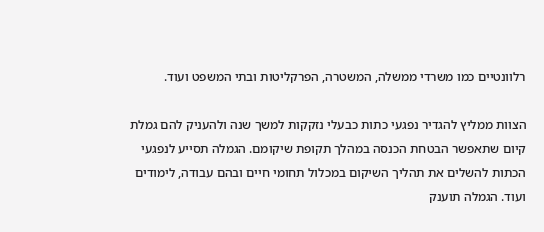רלוונטיים כמו משרדי ממשלה, המשטרה, הפרקליטות ובתי המשפט ועוד.

הצוות ממליץ להגדיר נפגעי כתות כבעלי נזקקות למשך שנה ולהעניק להם גמלת קיום שתאפשר הבטחת הכנסה במהלך תקופת שיקומם. הגמלה תסייע לנפגעי הכתות להשלים את תהליך השיקום במכלול תחומי חיים ובהם עבודה, לימודים ועוד. הגמלה תוענק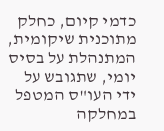כדמי קיום, כחלק מתוכנית שיקומית, המתנהלת על בסיס יומי, שתגובש על ידי העו"ס המטפל במחלקה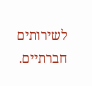לשירותים חברתיים.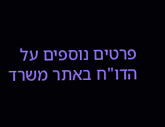פרטים נוספים על הדו"ח באתר משרד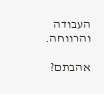העבודה והרווחה.

אהבתם?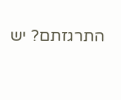התרגזתם? יש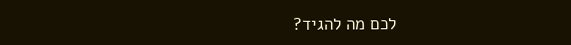לכם מה להגיד?